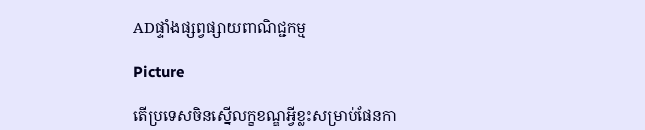ADផ្ទាំងផ្សព្វផ្សាយពាណិជ្ជកម្ម

Picture

តើប្រទេសចិនស្នើលក្ខខណ្ឌអ្វីខ្លះសម្រាប់ផែនកា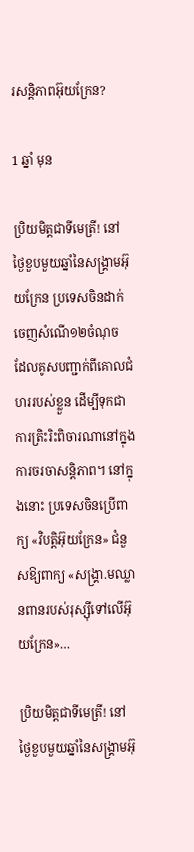រសន្តិភាពអ៊ុយក្រែន?

1 ឆ្នាំ មុន

ប្រិយមិត្តជាទីមេត្រី! នៅថ្ងៃខួបមួយឆ្នាំនៃសង្គ្រាមអ៊ុយក្រែន ប្រទេសចិនដាក់ចេញសំណើ១២ចំណុច ដែលគូសបញ្ជាក់ពីគោលជំហររបស់ខ្លួន ដើម្បីទុកជាការត្រិះរិះពិចារណានៅក្នុងការចរចាសន្តិភាព។ នៅក្នុងនោះ ប្រទេសចិនប្រើពាក្យ «វិបត្តិអ៊ុយក្រែន» ជំនួសឱ្យពាក្យ «សង្គ្រា.មឈ្លានពានរបស់រុស្ស៊ីទៅលើអ៊ុយក្រែន»…

ប្រិយមិត្តជាទីមេត្រី! នៅថ្ងៃខួបមួយឆ្នាំនៃសង្គ្រាមអ៊ុ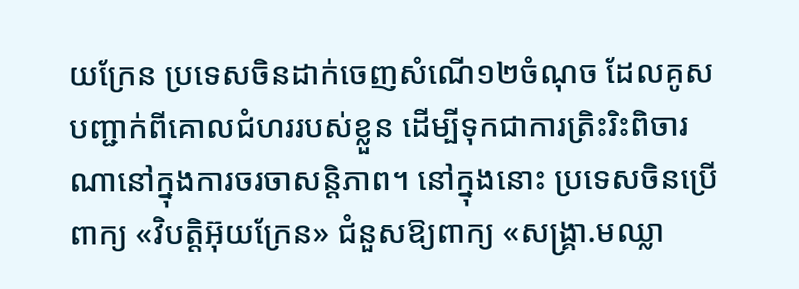យក្រែន ប្រទេសចិនដាក់ចេញសំណើ១២ចំណុច ដែលគូសបញ្ជាក់ពីគោលជំហររបស់ខ្លួន ដើម្បីទុកជាការត្រិះរិះពិចារណានៅក្នុងការចរចាសន្តិភាព។ នៅក្នុងនោះ ប្រទេសចិនប្រើពាក្យ «វិបត្តិអ៊ុយក្រែន» ជំនួសឱ្យពាក្យ «សង្គ្រា.មឈ្លា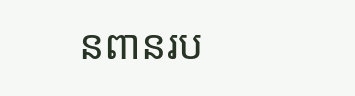នពានរប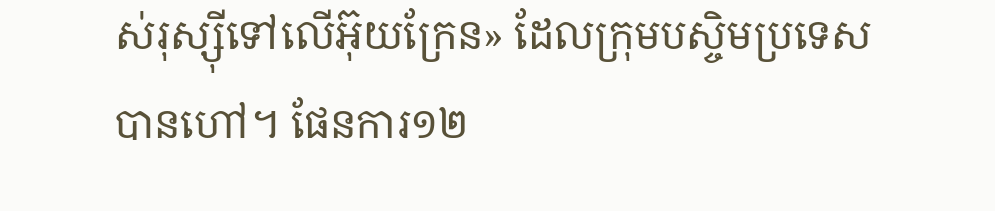ស់រុស្ស៊ីទៅលើអ៊ុយក្រែន» ដែលក្រុមបស្ចិមប្រទេសបានហៅ។ ផែនការ១២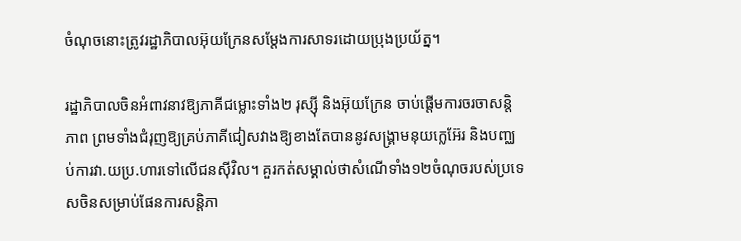ចំណុចនោះត្រូវរដ្ឋាភិបាលអ៊ុយក្រែនសម្ដែងការសាទរដោយប្រុងប្រយ័ត្ន។

រដ្ឋាភិបាលចិនអំពាវនាវឱ្យភាគីជម្លោះទាំង២ រុស្ស៊ី និងអ៊ុយក្រែន ចាប់ផ្ដើមការចរចាសន្តិភាព ព្រមទាំងជំរុញឱ្យគ្រប់ភាគីជៀសវាងឱ្យខាងតែបាននូវសង្គ្រាមនុយក្លេអ៊ែរ និងបញ្ឈប់ការវា.យប្រ.ហារទៅលើជនស៊ីវិល។ គួរកត់សម្គាល់ថាសំណើទាំង១២ចំណុចរបស់ប្រទេសចិនសម្រាប់ផែនការសន្តិភា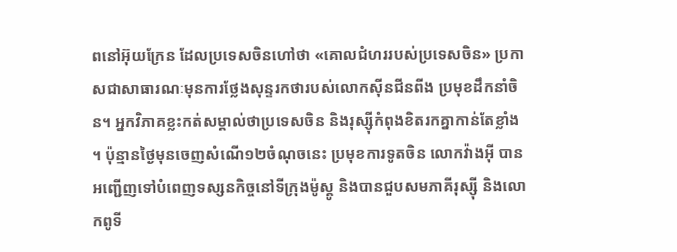ពនៅអ៊ុយក្រែន ដែលប្រទេសចិនហៅថា «គោលជំហររបស់ប្រទេសចិន» ប្រកាសជាសាធារណៈមុនការថ្លែងសុន្ទរកថារបស់លោកស៊ីនជីនពីង ប្រមុខដឹកនាំចិន។ អ្នកវិភាគខ្លះកត់សម្គាល់ថាប្រទេសចិន និងរុស្ស៊ីកំពុងខិតរកគ្នាកាន់តែខ្លាំង។ ប៉ុន្មានថ្ងៃមុនចេញសំណើ១២ចំណុចនេះ ប្រមុខការទូតចិន លោកវ៉ាងអ៊ី បានអញ្ជើញទៅបំពេញទស្សនកិច្ចនៅទីក្រុងម៉ូស្គូ និងបានជួបសមភាគីរុស្ស៊ី និងលោកពូទី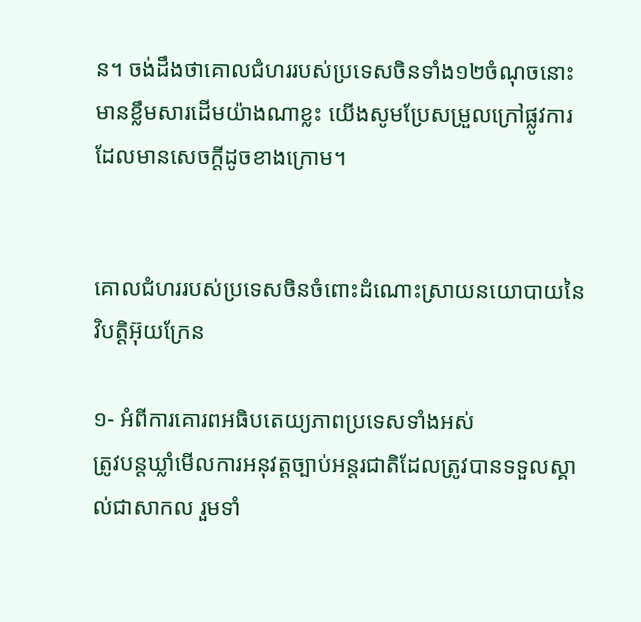ន។ ចង់ដឹងថាគោលជំហររបស់ប្រទេសចិនទាំង១២ចំណុចនោះមានខ្លឹមសារដើមយ៉ាងណាខ្លះ យើងសូមប្រែសម្រួលក្រៅផ្លូវការដែលមានសេចក្ដីដូចខាងក្រោម។


គោលជំហររបស់ប្រទេសចិនចំពោះដំណោះស្រាយនយោបាយនៃវិបត្តិអ៊ុយក្រែន

១- អំពីការគោរពអធិបតេយ្យភាពប្រទេសទាំងអស់
ត្រូវបន្តឃ្លាំមើលការអនុវត្តច្បាប់អន្តរជាតិដែលត្រូវបានទទួលស្គាល់ជាសាកល រួមទាំ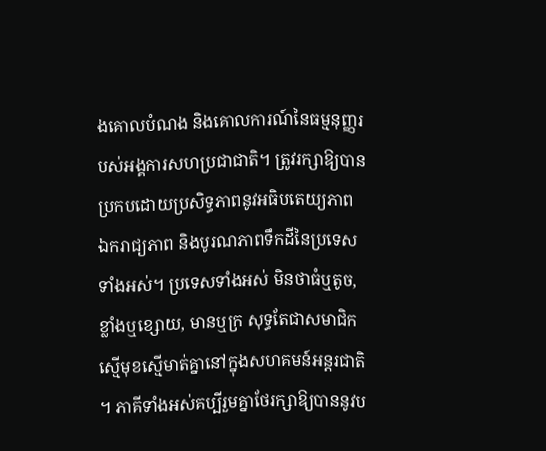ងគោលបំណង និងគោលការណ៍នៃធម្មនុញ្ញរបស់អង្គការសហប្រជាជាតិ។ ត្រូវរក្សាឱ្យបានប្រកបដោយប្រសិទ្ធភាពនូវអធិបតេយ្យភាព ឯករាជ្យភាព និងបូរណភាពទឹកដីនៃប្រទេសទាំងអស់។ ប្រទេសទាំងអស់ មិនថាធំឬតូច, ខ្លាំងឬខ្សោយ, មានឬក្រ សុទ្ធតែជាសមាជិកស្មើមុខស្មើមាត់គ្នានៅក្នុងសហគមន៍អន្តរជាតិ។ ភាគីទាំងអស់គប្បីរួមគ្នាថែរក្សាឱ្យបាននូវប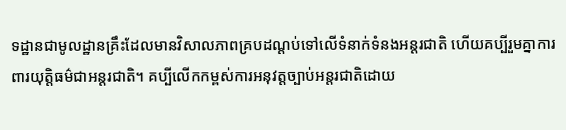ទដ្ឋានជាមូលដ្ឋានគ្រឹះដែលមានវិសាលភាពគ្របដណ្ដប់ទៅលើទំនាក់ទំនងអន្តរជាតិ ហើយគប្បីរួមគ្នាការពារយុត្តិធម៌ជាអន្តរជាតិ។ គប្បីលើកកម្ពស់ការអនុវត្តច្បាប់អន្តរជាតិដោយ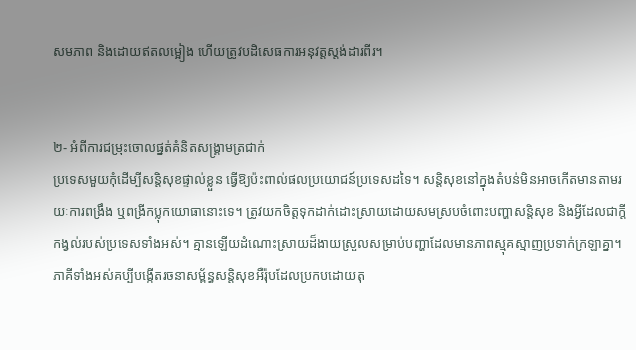សមភាព និងដោយឥតលម្អៀង ហើយត្រូវបដិសេធការអនុវត្តស្តង់ដារពីរ។


២- អំពីការជម្រុះចោលផ្នត់គំនិតសង្គ្រាមត្រជាក់
ប្រទេសមួយកុំដើម្បីសន្តិសុខផ្ទាល់ខ្លួន ធ្វើឱ្យប៉ះពាល់ផលប្រយោជន៍ប្រទេសដទៃ។ សន្តិសុខនៅក្នុងតំបន់មិនអាចកើតមានតាមរយៈការពង្រឹង ឬពង្រីកប្លុកយោធានោះទេ។ ត្រូវយកចិត្តទុកដាក់ដោះស្រាយដោយសមស្របចំពោះបញ្ហាសន្តិសុខ និងអ្វីដែលជាក្ដីកង្វល់របស់ប្រទេសទាំងអស់។ គ្មានឡើយដំណោះស្រាយដ៏ងាយស្រួលសម្រាប់បញ្ហាដែលមានភាពស្មុគស្មាញប្រទាក់ក្រឡាគ្នា។ ភាគីទាំងអស់គប្បីបង្កើតរចនាសម្ព័ន្ធសន្តិសុខអឺរ៉ុបដែលប្រកបដោយតុ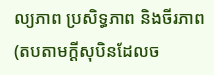ល្យភាព ប្រសិទ្ធភាព និងចីរភាព (តបតាមក្ដីសុបិនដែលច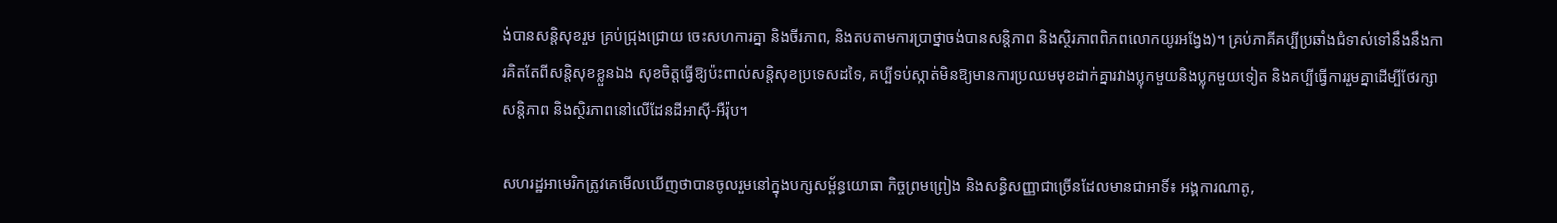ង់បានសន្តិសុខរួម គ្រប់ជ្រុងជ្រោយ ចេះសហការគ្នា និងចីរភាព, និងតបតាមការប្រាថ្នាចង់បានសន្តិភាព និងស្ថិរភាពពិភពលោកយូរអង្វែង)។ គ្រប់ភាគីគប្បីប្រឆាំងជំទាស់ទៅនឹងនឹងការគិតតែពីសន្តិសុខខ្លួនឯង សុខចិត្តធ្វើឱ្យប៉ះពាល់សន្តិសុខប្រទេសដទៃ, គប្បីទប់ស្កាត់មិនឱ្យមានការប្រឈមមុខដាក់គ្នារវាងប្លុកមួយនិងប្លុកមួយទៀត និងគប្បីធ្វើការរួមគ្នាដើម្បីថែរក្សាសន្តិភាព និងស្ថិរភាពនៅលើដែនដីអាស៊ី-អឺរ៉ុប។

សហរដ្ឋអាមេរិកត្រូវគេមើលឃើញថាបានចូលរួមនៅក្នុងបក្សសម្ព័ន្ធយោធា កិច្ចព្រមព្រៀង និងសន្ធិសញ្ញាជាច្រើនដែលមានជាអាទិ៍៖ អង្គការណាតូ,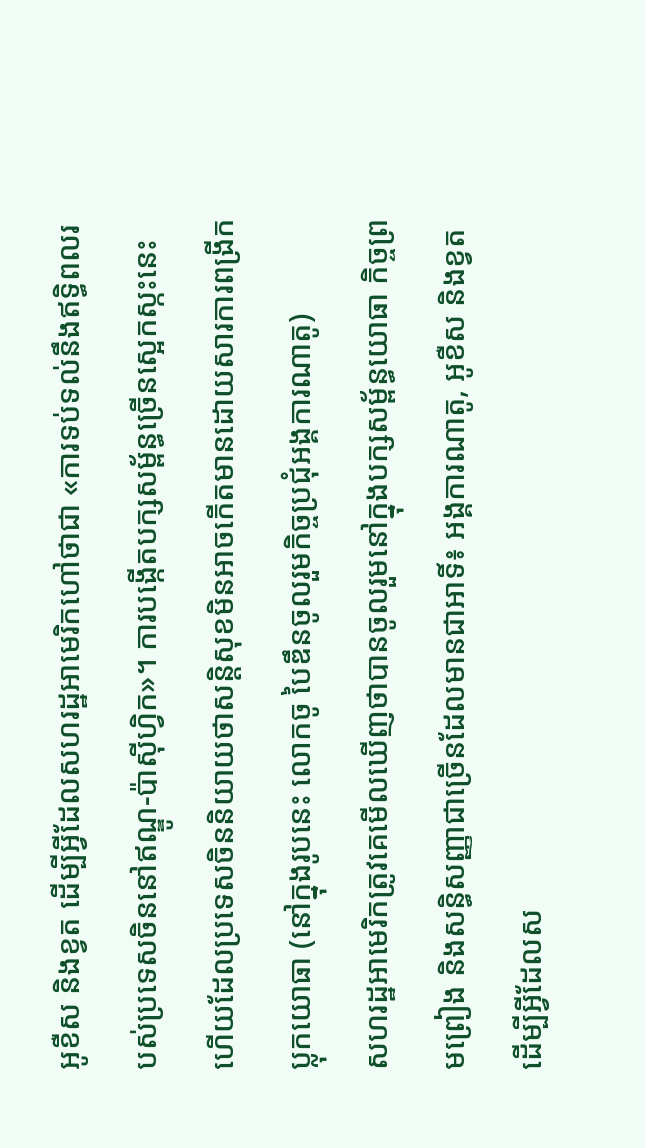អូខឺស និងខ្វត ដើម្បីអ្វីដែលសហរដ្ឋអាមេរិកហៅថាជា «ការទប់ទល់នឹងឥទ្ធិពលរបស់ប្រទេសចិននៅឥណ្ឌូ-ប៉ាស៊ីហ្វិក»។ ការបង្កើតបក្សសម្ព័ន្ធច្រើនស្អេកស្កះនេះហើយដែលប្រទេសចិននិយាយថាសន្តិសុខមិនអាចកើតមានដោយសារការពង្រីកប្លុកយោធា (នៅក្នុងរូបនេះ លោកចូ បៃឌឹនចូលរួមកិច្ចប្រជុំអង្គការណាតូ)
សហរដ្ឋអាមេរិកត្រូវគេមើលឃើញថាបានចូលរួមនៅក្នុងបក្សសម្ព័ន្ធយោធា កិច្ចព្រមព្រៀង និងសន្ធិសញ្ញាជាច្រើនដែលមានជាអាទិ៍៖ អង្គការណាតូ, អូខឺស និងខ្វត ដើម្បីអ្វីដែលស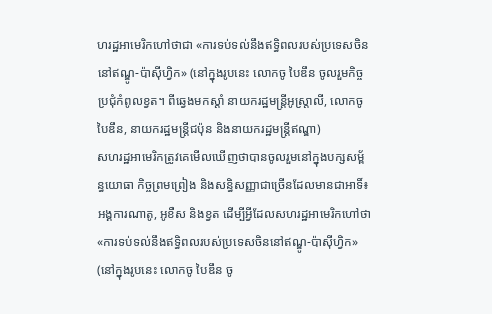ហរដ្ឋអាមេរិកហៅថាជា «ការទប់ទល់នឹងឥទ្ធិពលរបស់ប្រទេសចិននៅឥណ្ឌូ-ប៉ាស៊ីហ្វិក» (នៅក្នុងរូបនេះ លោកចូ បៃឌឹន ចូលរួមកិច្ចប្រជុំកំពូលខ្វត។ ពីឆ្វេងមកស្ដាំ នាយករដ្ឋមន្ត្រីអូស្ត្រាលី, លោកចូបៃឌឹន, នាយករដ្ឋមន្ត្រីជប៉ុន និងនាយករដ្ឋមន្ត្រីឥណ្ឌា)
សហរដ្ឋអាមេរិកត្រូវគេមើលឃើញថាបានចូលរួមនៅក្នុងបក្សសម្ព័ន្ធយោធា កិច្ចព្រមព្រៀង និងសន្ធិសញ្ញាជាច្រើនដែលមានជាអាទិ៍៖ អង្គការណាតូ, អូខឺស និងខ្វត ដើម្បីអ្វីដែលសហរដ្ឋអាមេរិកហៅថា «ការទប់ទល់នឹងឥទ្ធិពលរបស់ប្រទេសចិននៅឥណ្ឌូ-ប៉ាស៊ីហ្វិក» (នៅក្នុងរូបនេះ លោកចូ បៃឌឹន ចូ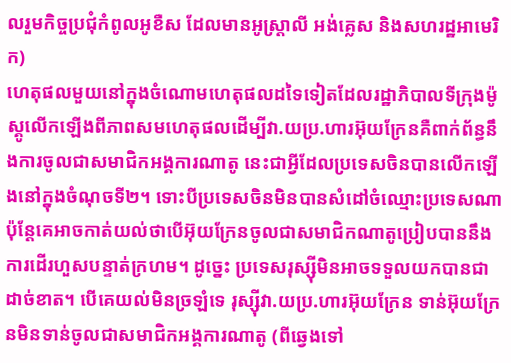លរួមកិច្ចប្រជុំកំពូលអូខឺស ដែលមានអូស្ត្រាលី អង់គ្លេស និងសហរដ្ឋអាមេរិក)
ហេតុផលមួយនៅក្នុងចំណោមហេតុផលដទៃទៀតដែលរដ្ឋាភិបាលទីក្រុងម៉ូស្គូលើកឡើងពីភាពសមហេតុផលដើម្បីវា.យប្រ.ហារអ៊ុយក្រែនគឺពាក់ព័ន្ធនឹងការចូលជាសមាជិកអង្គការណាតូ នេះជាអ្វីដែលប្រទេសចិនបានលើកឡើងនៅក្នុងចំណុចទី២។ ទោះបីប្រទេសចិនមិនបានសំដៅចំឈ្មោះប្រទេសណា ប៉ុន្តែគេអាចកាត់យល់ថាបើអ៊ុយក្រែនចូលជាសមាជិកណាតូប្រៀបបាននឹងការដើរហួសបន្ទាត់ក្រហម។ ដូច្នេះ ប្រទេសរុស្ស៊ីមិនអាចទទួលយកបានជាដាច់ខាត។ បើគេយល់មិនច្រឡំទេ រុស្ស៊ីវា.យប្រ.ហារអ៊ុយក្រែន ទាន់អ៊ុយក្រែនមិនទាន់ចូលជាសមាជិកអង្គការណាតូ (ពីឆ្វេងទៅ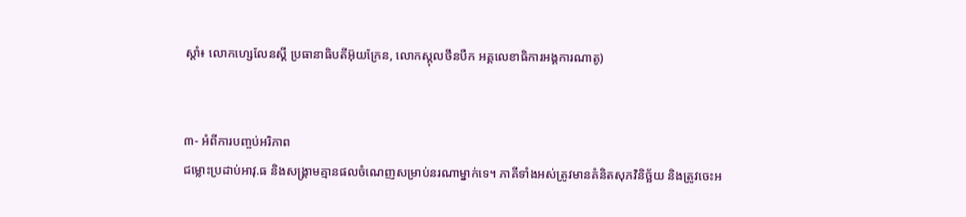ស្ដាំ៖ លោកហ្សេលែនស្គី ប្រធានាធិបតីអ៊ុយក្រែន, លោកស្តុលថឹនបឺក អគ្គលេខាធិការអង្គការណាតូ)


៣- អំពីការបញ្ចប់អរិភាព
ជម្លោះប្រដាប់អាវុ.ធ និងសង្គ្រាមគ្មានផលចំណេញសម្រាប់នរណាម្នាក់ទេ។ ភាគីទាំងអស់ត្រូវមានគំនិតសុភវិនិច្ឆ័យ និងត្រូវចេះអ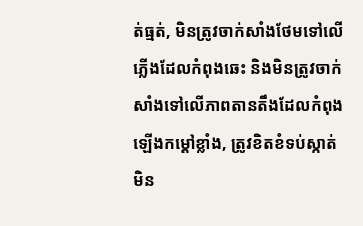ត់ធ្មត់, មិនត្រូវចាក់សាំងថែមទៅលើភ្លើងដែលកំពុងឆេះ និងមិនត្រូវចាក់សាំងទៅលើភាពតានតឹងដែលកំពុងឡើងកម្ដៅខ្លាំង, ត្រូវខិតខំទប់ស្កាត់មិន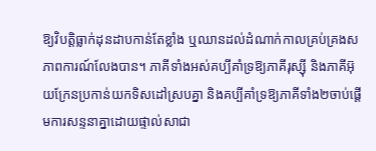ឱ្យវិបត្តិធ្លាក់ដុនដាបកាន់តែខ្លាំង ឬឈានដល់ដំណាក់កាលគ្រប់គ្រងសភាពការណ៍លែងបាន។ ភាគីទាំងអស់គប្បីគាំទ្រឱ្យភាគីរុស្ស៊ី និងភាគីអ៊ុយក្រែនប្រកាន់យកទិសដៅស្របគ្នា និងគប្បីគាំទ្រឱ្យភាគីទាំង២ចាប់ផ្ដើមការសន្ទនាគ្នាដោយផ្ទាល់សាជា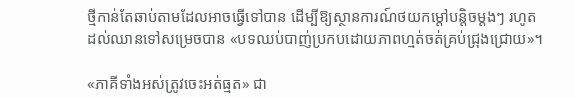ថ្មីកាន់តែឆាប់តាមដែលអាចធ្វើទៅបាន ដើម្បីឱ្យស្ថានការណ៍ថយកម្ដៅបន្តិចម្ដងៗ រហូតដល់ឈានទៅសម្រេចបាន «បទឈប់បាញ់ប្រកបដោយភាពហ្មត់ចត់គ្រប់ជ្រុងជ្រោយ»។

«ភាគីទាំងអស់ត្រូវចេះអត់ធ្មត» ជា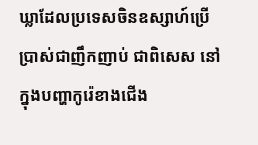ឃ្លាដែលប្រទេសចិនឧស្សាហ៍ប្រើប្រាស់ជាញឹកញាប់ ជាពិសេស នៅក្នុងបញ្ហាកូរ៉េខាងជើង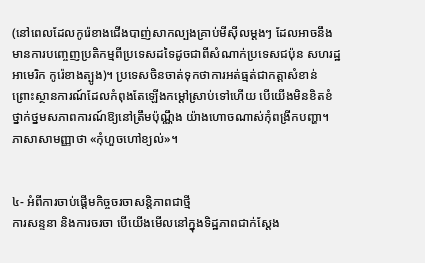(នៅពេលដែលកូរ៉េខាងជើងបាញ់សាកល្បងគ្រាប់មីស៊ីលម្ដងៗ ដែលអាចនឹងមានការបញ្ចេញប្រតិកម្មពីប្រទេសដទៃដូចជាពីសំណាក់ប្រទេសជប៉ុន សហរដ្ឋអាមេរិក កូរ៉េខាងត្បូង)។ ប្រទេសចិនចាត់ទុកថាការអត់ធ្មត់ជាកត្តាសំខាន់ ព្រោះស្ថានការណ៍ដែលកំពុងតែឡើងកម្ដៅស្រាប់ទៅហើយ បើយើងមិនខិតខំថ្នាក់ថ្នមសភាពការណ៍ឱ្យនៅត្រឹមប៉ុណ្ណឹង យ៉ាងហោចណាស់កុំពង្រីកបញ្ហា។ ភាសាសាមញ្ញាថា «កុំហួចហៅខ្យល់»។


៤- អំពីការចាប់ផ្ដើមកិច្ចចរចាសន្តិភាពជាថ្មី
ការសន្ទនា និងការចរចា បើយើងមើលនៅក្នុងទិដ្ឋភាពជាក់ស្ដែង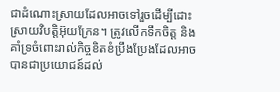ជាដំណោះស្រាយដែលអាចទៅរួចដើម្បីដោះស្រាយវិបត្តិអ៊ុយក្រែន។ ត្រូវលើកទឹកចិត្ត និងគាំទ្រចំពោះរាល់កិច្ចខិតខំប្រឹងប្រែងដែលអាចបានជាប្រយោជន៍ដល់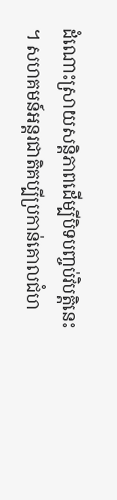ដំណោះស្រាយសន្តិភាពដើម្បីបិទបញ្ចប់វិបត្តិនេះ។ សហគមន៍អន្តរជាតិគប្បីប្រកាន់គោលជំហ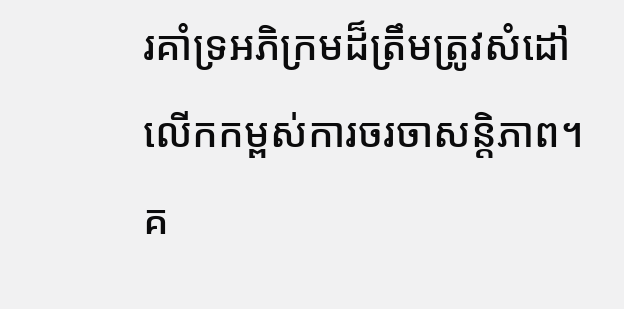រគាំទ្រអភិក្រមដ៏ត្រឹមត្រូវសំដៅលើកកម្ពស់ការចរចាសន្តិភាព។ គ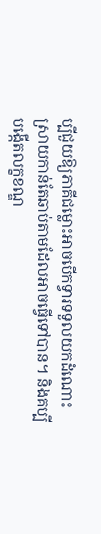ប្បីជួយឱ្យភាគីជម្លោះអាចបើកទ្វារទទួលយកដំណោះស្រាយកាន់តែឆាប់តាមដែលអាចធ្វើទៅបាន។ និងគប្បីបង្កើតលក្ខខណ្ឌ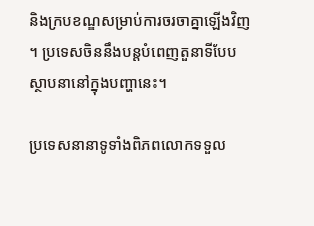និងក្របខណ្ឌសម្រាប់ការចរចាគ្នាឡើងវិញ។ ប្រទេសចិននឹងបន្តបំពេញតួនាទីបែបស្ថាបនានៅក្នុងបញ្ហានេះ។

ប្រទេសនានាទូទាំងពិភពលោកទទួល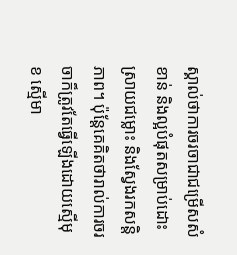ស្គាល់ថាការចរចាជាជម្រើសសំខាន់ និងល្អបំផុតសម្រាប់ដោះស្រាយជម្លោះ និងស្វែងរកសន្តិភាព។ ប៉ុន្តែគេគិតថារាល់ការចរចាក៏ត្រូវតែធ្វើឡើងដោយស្មើមុខ ស្មើមា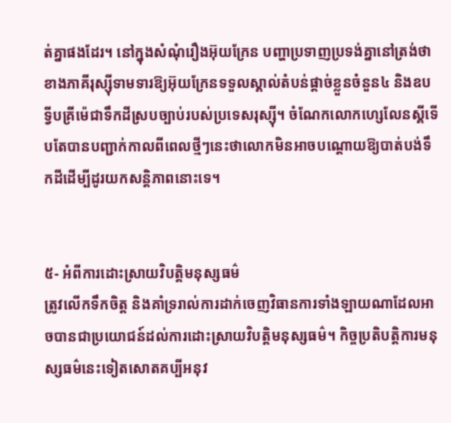ត់គ្នាផងដែរ។ នៅក្នុងសំណុំរឿងអ៊ុយក្រែន បញ្ហាប្រទាញប្រទង់គ្នានៅត្រង់ថាខាងភាគីរុស្ស៊ីទាមទារឱ្យអ៊ុយក្រែនទទួលស្គាល់តំបន់ផ្ដាច់ខ្លួនចំនួន៤ និងឧបទ្វីបគ្រីម៉េជាទឹកដីស្របច្បាប់របស់ប្រទេសរុស្ស៊ី។ ចំណែកលោកហ្សេលែនស្គីទើបតែបានបញ្ជាក់កាលពីពេលថ្មីៗនេះថាលោកមិនអាចបណ្ដោយឱ្យបាត់បង់ទឹកដីដើម្បីដូរយកសន្តិភាពនោះទេ។


៥- អំពីការដោះស្រាយវិបត្តិមនុស្សធម៌
ត្រូវលើកទឹកចិត្ត និងគាំទ្ររាល់ការដាក់ចេញវិធានការទាំងឡាយណាដែលអាចបានជាប្រយោជន៍ដល់ការដោះស្រាយវិបត្តិមនុស្សធម៌។ កិច្ចប្រតិបត្តិការមនុស្សធម៌នេះទៀតសោតគប្បីអនុវ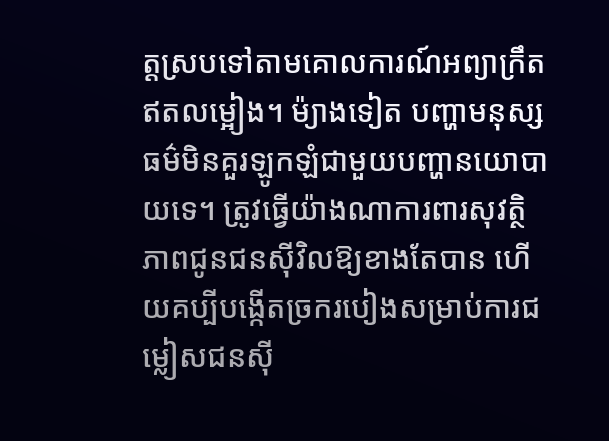ត្តស្របទៅតាមគោលការណ៍អព្យាក្រឹតឥតលម្អៀង។ ម៉្យាងទៀត បញ្ហាមនុស្សធម៌មិនគួរឡូកឡំជាមួយបញ្ហានយោបាយទេ។ ត្រូវធ្វើយ៉ាងណាការពារសុវត្ថិភាពជូនជនស៊ីវិលឱ្យខាងតែបាន ហើយគប្បីបង្កើតច្រករបៀងសម្រាប់ការជម្លៀសជនស៊ី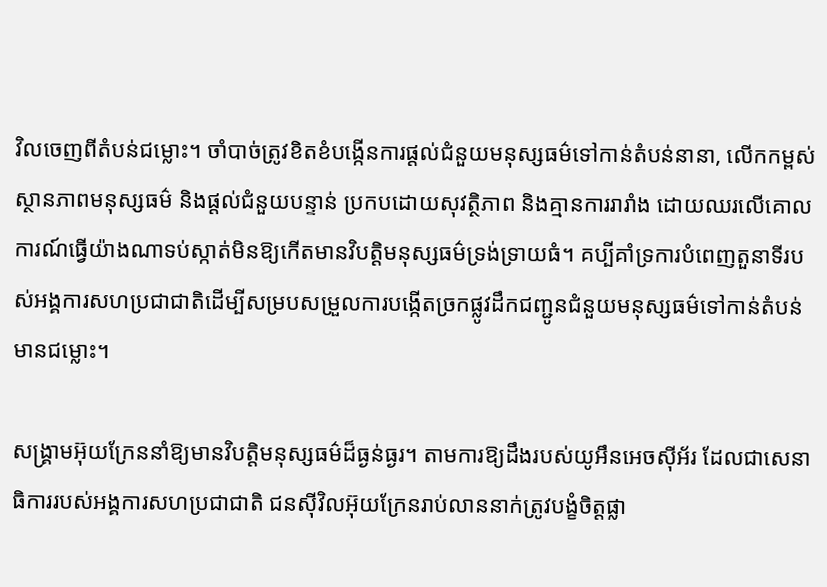វិលចេញពីតំបន់ជម្លោះ។ ចាំបាច់ត្រូវខិតខំបង្កើនការផ្ដល់ជំនួយមនុស្សធម៌ទៅកាន់តំបន់នានា, លើកកម្ពស់ស្ថានភាពមនុស្សធម៌ និងផ្ដល់ជំនួយបន្ទាន់ ប្រកបដោយសុវត្ថិភាព និងគ្មានការរារាំង ដោយឈរលើគោលការណ៍ធ្វើយ៉ាងណាទប់ស្កាត់មិនឱ្យកើតមានវិបត្តិមនុស្សធម៌ទ្រង់ទ្រាយធំ។ គប្បីគាំទ្រការបំពេញតួនាទីរបស់អង្គការសហប្រជាជាតិដើម្បីសម្របសម្រួលការបង្កើតច្រកផ្លូវដឹកជញ្ជូនជំនួយមនុស្សធម៌ទៅកាន់តំបន់មានជម្លោះ។

សង្គ្រាមអ៊ុយក្រែននាំឱ្យមានវិបត្តិមនុស្សធម៌ដ៏ធ្ងន់ធ្ងរ។ តាមការឱ្យដឹងរបស់យូអឹនអេចស៊ីអ័រ ដែលជាសេនាធិការរបស់អង្គការសហប្រជាជាតិ ជនស៊ីវិលអ៊ុយក្រែនរាប់លាននាក់ត្រូវបង្ខំចិត្តផ្លា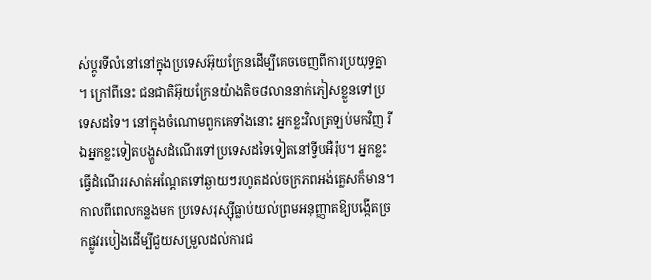ស់ប្ដូរទីលំនៅនៅក្នុងប្រទេសអ៊ុយក្រែនដើម្បីគេចចេញពីការប្រយុទ្ធគ្នា។ ក្រៅពីនេះ ជនជាតិអ៊ុយក្រែនយ៉ាងតិច៨លាននាក់ភៀសខ្លួនទៅប្រទេសដទៃ។ នៅក្នុងចំណោមពួកគេទាំងនោះ អ្នកខ្លះវិលត្រឡប់មកវិញ រីឯអ្នកខ្លះទៀតបង្ហួសដំណើរទៅប្រទេសដទៃទៀតនៅទ្វីបអឺរ៉ុប។ អ្នកខ្លះធ្វើដំណើររសាត់អណ្ដែតទៅឆ្ងាយៗរហូតដល់ចក្រភពអង់គ្លេសក៏មាន។
កាលពីពេលកន្លងមក ប្រទេសរុស្ស៊ីធ្លាប់យល់ព្រមអនុញ្ញាតឱ្យបង្កើតច្រកផ្លូវរបៀងដើម្បីជួយសម្រួលដល់ការជ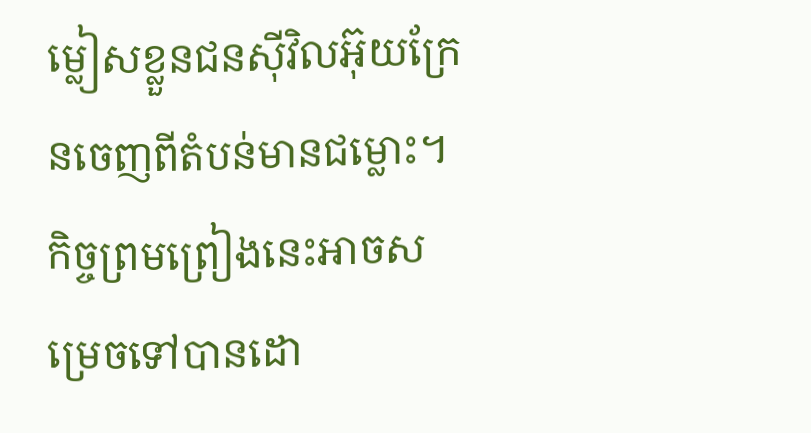ម្លៀសខ្លួនជនស៊ីវិលអ៊ុយក្រែនចេញពីតំបន់មានជម្លោះ។ កិច្ចព្រមព្រៀងនេះអាចសម្រេចទៅបានដោ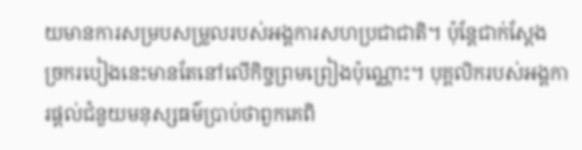យមានការសម្របសម្រួលរបស់អង្គការសហប្រជាជាតិ។ ប៉ុន្តែជាក់ស្ដែង ច្រករបៀងនេះមានតែនៅលើកិច្ចព្រមព្រៀងប៉ុណ្ណោះ។ បុគ្គលិករបស់អង្គការផ្ដល់ជំនួយមនុស្សធម៌ប្រាប់ថាពួកគេពិ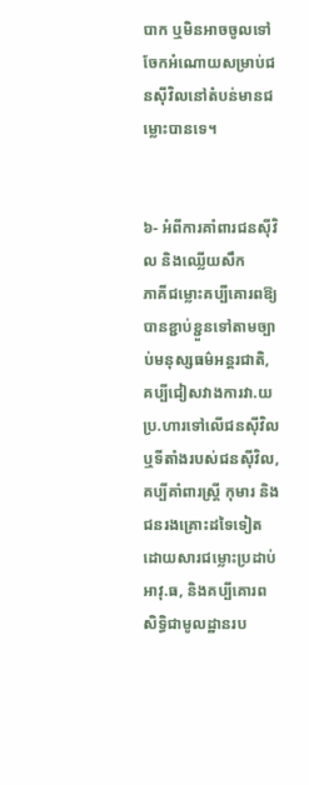បាក ឬមិនអាចចូលទៅចែកអំណោយសម្រាប់ជនស៊ីវិលនៅតំបន់មានជម្លោះបានទេ។


៦- អំពីការគាំពារជនស៊ីវិល និងឈ្លើយសឹក
ភាគីជម្លោះគប្បីគោរពឱ្យបានខ្ជាប់ខ្ជួនទៅតាមច្បាប់មនុស្សធម៌អន្តរជាតិ, គប្បីជៀសវាងការវា.យប្រ.ហារទៅលើជនស៊ីវិល ឬទីតាំងរបស់ជនស៊ីវិល, គប្បីគាំពារស្ត្រី កុមារ និងជនរងគ្រោះដទៃទៀតដោយសារជម្លោះប្រដាប់អាវុ.ធ, និងគប្បីគោរពសិទ្ធិជាមូលដ្ឋានរប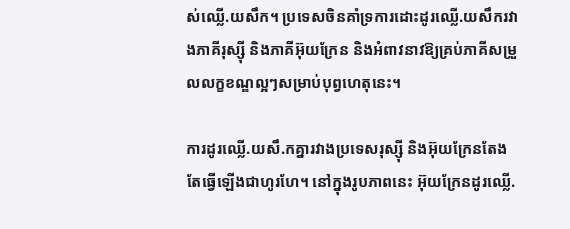ស់ឈ្លើ.យសឹក។ ប្រទេសចិនគាំទ្រការដោះដូរឈ្លើ.យសឹករវាងភាគីរុស្ស៊ី និងភាគីអ៊ុយក្រែន និងអំពាវនាវឱ្យគ្រប់ភាគីសម្រួលលក្ខខណ្ឌល្អៗសម្រាប់បុព្វហេតុនេះ។

ការដូរឈ្លើ.យសឹ.កគ្នារវាងប្រទេសរុស្ស៊ី និងអ៊ុយក្រែនតែងតែធ្វើឡើងជាហូរហែ។ នៅក្នុងរូបភាពនេះ អ៊ុយក្រែនដូរឈ្លើ.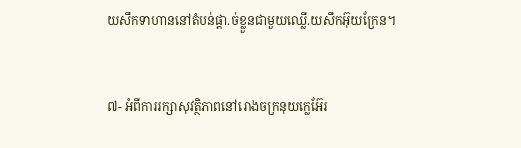យសឹកទាហាននៅតំបន់ផ្ដា.ច់ខ្លួនជាមួយឈ្លើ.យសឹកអ៊ុយក្រែន។


៧- អំពីការរក្សាសុវត្ថិភាពនៅរោងចក្រនុយក្លេអ៊ែរ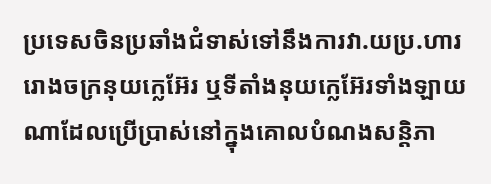ប្រទេសចិនប្រឆាំងជំទាស់ទៅនឹងការវា.យប្រ.ហាររោងចក្រនុយក្លេអ៊ែរ ឬទីតាំងនុយក្លេអ៊ែរទាំងឡាយណាដែលប្រើប្រាស់នៅក្នុងគោលបំណងសន្តិភា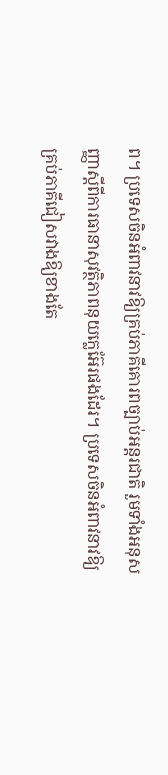ព។ ប្រទេសចិនអំពាវនាវឱ្យគ្រប់ភាគីគោរពច្បាប់អន្តរជាតិ រួមទាំងអនុសញ្ញាស្ដីពីការធានាសុវត្ថិភាពនុយក្លេអ៊ែរផងដែរ។ ប្រទេសចិនអំពាវនាវឱ្យគ្រប់ភាគីជៀសវាងឱ្យខាងតែ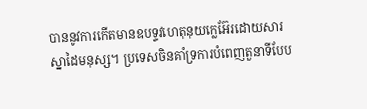បាននូវការកើតមានឧបទ្ទវហេតុនុយក្លេអ៊ែរដោយសារស្នាដៃមនុស្ស។ ប្រទេសចិនគាំទ្រការបំពេញតួនាទីបែប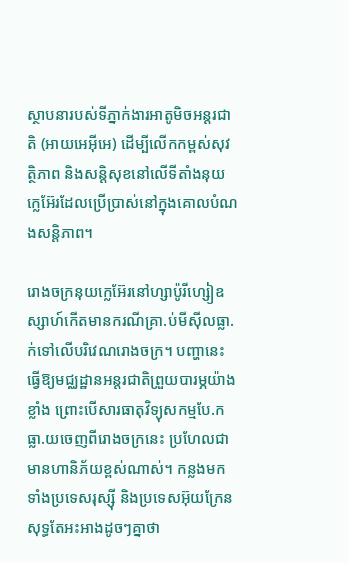ស្ថាបនារបស់ទីភ្នាក់ងារអាតូមិចអន្តរជាតិ (អាយអេអ៊ីអេ) ដើម្បីលើកកម្ពស់សុវត្ថិភាព និងសន្តិសុខនៅលើទីតាំងនុយក្លេអ៊ែរដែលប្រើប្រាស់នៅក្នុងគោលបំណងសន្តិភាព។

រោងចក្រនុយក្លេអ៊ែរនៅហ្សាប៉ូរីហ្សៀឧស្សាហ៍កើតមានករណីគ្រា.ប់មីស៊ីលធ្លា.ក់ទៅលើបរិវេណរោងចក្រ។ បញ្ហានេះធ្វើឱ្យមជ្ឈដ្ឋានអន្តរជាតិព្រួយបារម្ភយ៉ាងខ្លាំង ព្រោះបើសារធាតុវិទ្យុសកម្មបែ.កធ្លា.យចេញពីរោងចក្រនេះ ប្រហែលជាមានហានិភ័យខ្ពស់ណាស់។ កន្លងមក ទាំងប្រទេសរុស្ស៊ី និងប្រទេសអ៊ុយក្រែនសុទ្ធតែអះអាងដូចៗគ្នាថា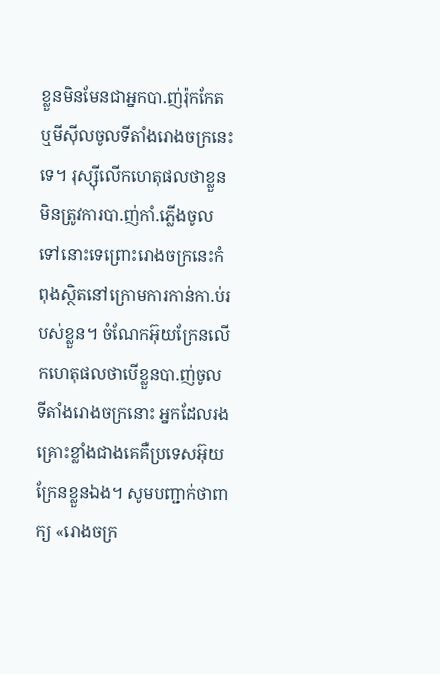ខ្លួនមិនមែនជាអ្នកបា.ញ់រ៉ុកកែត ឬមីស៊ីលចូលទីតាំងរោងចក្រនេះទេ។ រុស្ស៊ីលើកហេតុផលថាខ្លួនមិនត្រូវការបា.ញ់កាំ.ភ្លើងចូលទៅនោះទេព្រោះរោងចក្រនេះកំពុងស្ថិតនៅក្រោមការកាន់កា.ប់របស់ខ្លួន។ ចំណែកអ៊ុយក្រែនលើកហេតុផលថាបើខ្លួនបា.ញ់ចូលទីតាំងរោងចក្រនោះ អ្នកដែលរងគ្រោះខ្លាំងជាងគេគឺប្រទេសអ៊ុយក្រែនខ្លួនឯង។ សូមបញ្ជាក់ថាពាក្យ «រោងចក្រ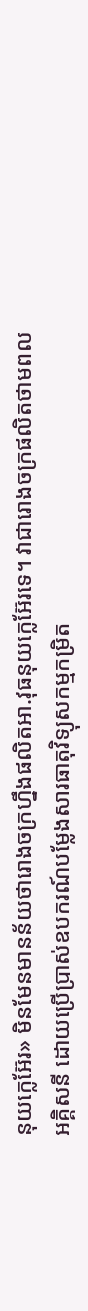នុយក្លេអ៊ែរ» មិនមែនមានន័យថារោងចក្រហ្នឹងផលិតអា.វុធនុយក្លេអ៊ែរទេ។ វាជារោងចក្រផលិតថាមពលអគ្គិសនី ដោយប្រើប្រាស់ឧបករណ៍បម្លែងសារធាតុវិទ្យុសកម្មកម្រិត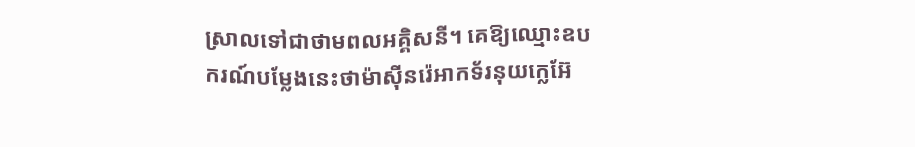ស្រាលទៅជាថាមពលអគ្គិសនី។ គេឱ្យឈ្មោះឧបករណ៍បម្លែងនេះថាម៉ាស៊ីនរ៉េអាកទ័រនុយក្លេអ៊ែ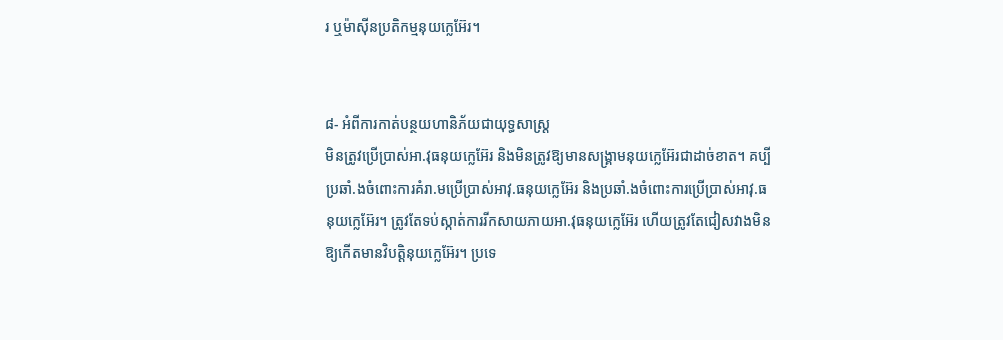រ ឬម៉ាស៊ីនប្រតិកម្មនុយក្លេអ៊ែរ។


៨- អំពីការកាត់បន្ថយហានិភ័យជាយុទ្ធសាស្ត្រ
មិនត្រូវប្រើប្រាស់អា.វុធនុយក្លេអ៊ែរ និងមិនត្រូវឱ្យមានសង្គ្រាមនុយក្លេអ៊ែរជាដាច់ខាត។ គប្បីប្រឆាំ.ងចំពោះការគំរា.មប្រើប្រាស់អាវុ.ធនុយក្លេអ៊ែរ និងប្រឆាំ.ងចំពោះការប្រើប្រាស់អាវុ.ធនុយក្លេអ៊ែរ។ ត្រូវតែទប់ស្កាត់ការរីកសាយភាយអា.វុធនុយក្លេអ៊ែរ ហើយត្រូវតែជៀសវាងមិនឱ្យកើតមានវិបត្តិនុយក្លេអ៊ែរ។ ប្រទេ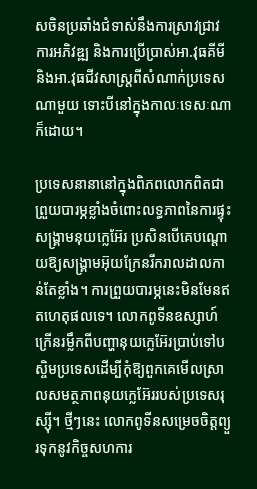សចិនប្រឆាំងជំទាស់នឹងការស្រាវជ្រាវ ការអភិវឌ្ឍ និងការប្រើប្រាស់អា.វុធគីមី និងអា.វុធជីវសាស្ត្រពីសំណាក់ប្រទេសណាមួយ ទោះបីនៅក្នុងកាលៈទេសៈណាក៏ដោយ។

ប្រទេសនានានៅក្នុងពិភពលោកពិតជាព្រួយបារម្ភខ្លាំងចំពោះលទ្ធភាពនៃការផ្ទុះសង្គ្រាមនុយក្លេអ៊ែរ ប្រសិនបើគេបណ្ដោយឱ្យសង្គ្រាមអ៊ុយក្រែនរីករាលដាលកាន់តែខ្លាំង។ ការព្រួយបារម្ភនេះមិនមែនឥតហេតុផលទេ។ លោកពូទីនឧស្សាហ៍ក្រើនរម្លឹកពីបញ្ហានុយក្លេអ៊ែរប្រាប់ទៅបស្ចិមប្រទេសដើម្បីកុំឱ្យពួកគេមើលស្រាលសមត្ថភាពនុយក្លេអ៊ែររបស់ប្រទេសរុស្ស៊ី។ ថ្មីៗនេះ លោកពូទីនសម្រេចចិត្តព្យួរទុកនូវកិច្ចសហការ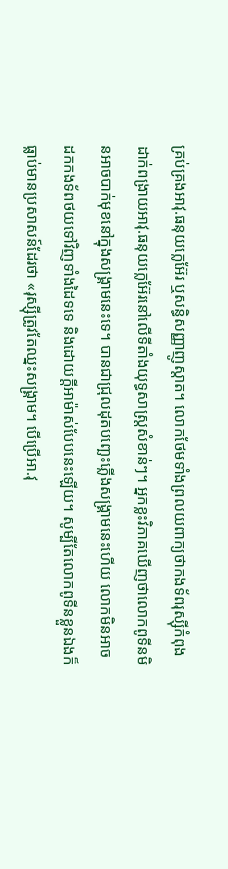គ្រប់គ្រងអាវុ.ធនុយក្លេអ៊ែរ ឬសន្ធិសញ្ញាញូស្តាត។ លោកថែមទាំងព្រលយពាក្យថាកងទ័ពរុស្ស៊ីកំពុងដាក់ពង្រាយអាវុ.ធនុយក្លេអ៊ែរនៅលើទីតាំងយុទ្ធសាស្ត្រសំខាន់ៗ។ អ្នកខ្លះវិភាគឃើញថាលោកពូទីនមិនអាចបាក់មុខនៅក្នុងសង្គ្រាមនេះទេ។ បានជាជ្រុលដុតបញ្ឆេះភ្លើងសង្គ្រាមនេះហើយ លោកមិនអាចដកកងទ័ពថយទៅវិញទាំងដៃទទេ និងដោយក្ដីអាម៉ាស់បែបនេះឡើយ។ សូម្បីតែលោកពូទីនខ្លួនឯងក៏ធ្លាប់មានប្រសាសន៍ដែរថា «រុស្ស៊ីត្រូវតែឈ្នះសង្គ្រាម។ បើប្រើអា.វុ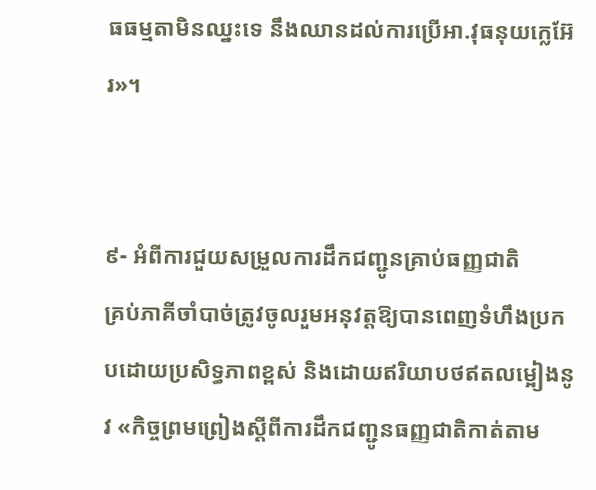ធធម្មតាមិនឈ្នះទេ នឹងឈានដល់ការប្រើអា.វុធនុយក្លេអ៊ែរ»។


៩- អំពីការជួយសម្រួលការដឹកជញ្ជូនគ្រាប់ធញ្ញជាតិ
គ្រប់ភាគីចាំបាច់ត្រូវចូលរួមអនុវត្តឱ្យបានពេញទំហឹងប្រកបដោយប្រសិទ្ធភាពខ្ពស់ និងដោយឥរិយាបថឥតលម្អៀងនូវ «កិច្ចព្រមព្រៀងស្ដីពីការដឹកជញ្ជូនធញ្ញជាតិកាត់តាម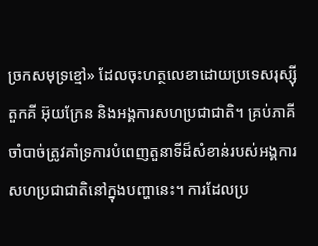ច្រកសមុទ្រខ្មៅ» ដែលចុះហត្ថលេខាដោយប្រទេសរុស្ស៊ី តួកគី អ៊ុយក្រែន និងអង្គការសហប្រជាជាតិ។ គ្រប់ភាគីចាំបាច់ត្រូវគាំទ្រការបំពេញតួនាទីដ៏សំខាន់របស់អង្គការសហប្រជាជាតិនៅក្នុងបញ្ហានេះ។ ការដែលប្រ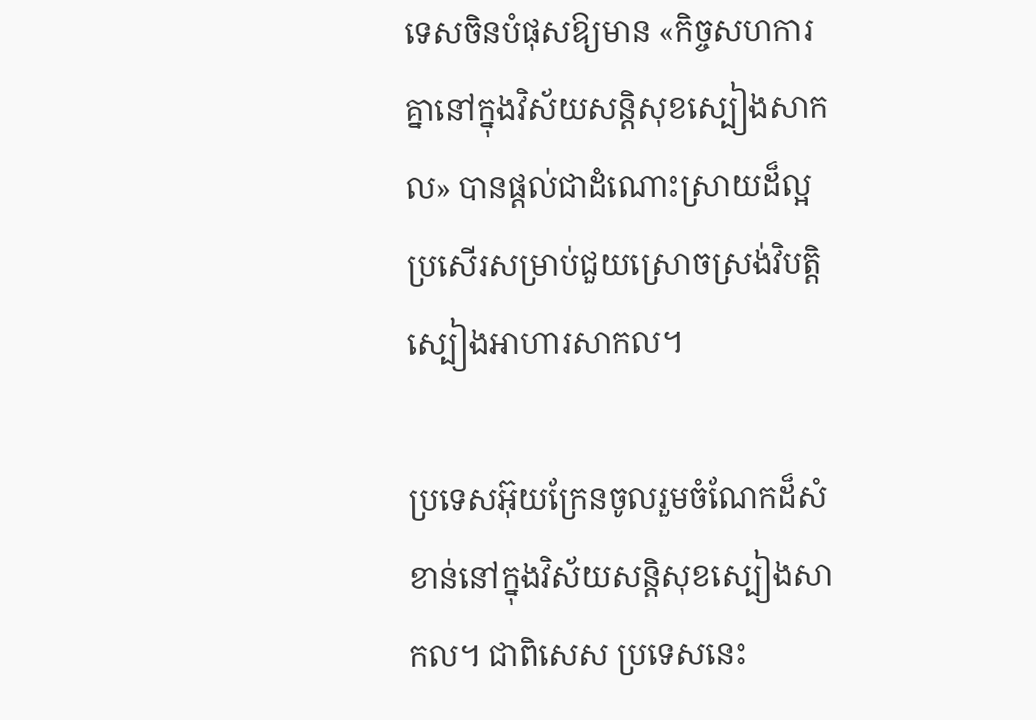ទេសចិនបំផុសឱ្យមាន «កិច្ចសហការគ្នានៅក្នុងវិស័យសន្តិសុខស្បៀងសាកល» បានផ្ដល់ជាដំណោះស្រាយដ៏ល្អប្រសើរសម្រាប់ជួយស្រោចស្រង់វិបត្តិស្បៀងអាហារសាកល។

ប្រទេសអ៊ុយក្រែនចូលរួមចំណែកដ៏សំខាន់នៅក្នុងវិស័យសន្តិសុខស្បៀងសាកល។ ជាពិសេស ប្រទេសនេះ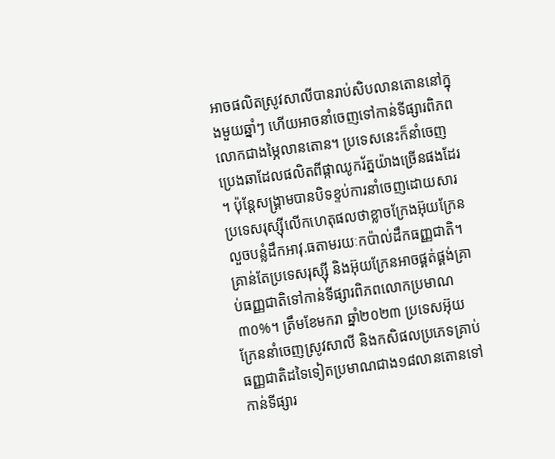អាចផលិតស្រូវសាលីបានរាប់សិបលានតោននៅក្នុងមួយឆ្នាំៗ ហើយអាចនាំចេញទៅកាន់ទីផ្សារពិភពលោកជាងម្ភៃលានតោន។ ប្រទេសនេះក៏នាំចេញប្រេងឆាដែលផលិតពីផ្កាឈូករ័ត្នយ៉ាងច្រើនផងដែរ។ ប៉ុន្តែសង្គ្រាមបានបិទខ្ទប់ការនាំចេញដោយសារប្រទេសរុស្ស៊ីលើកហេតុផលថាខ្លាចក្រែងអ៊ុយក្រែនលួចបន្លំដឹកអាវុ.ធតាមរយៈកប៉ាល់ដឹកធញ្ញជាតិ។ គ្រាន់តែប្រទេសរុស្ស៊ី និងអ៊ុយក្រែនអាចផ្គត់ផ្គង់គ្រាប់ធញ្ញជាតិទៅកាន់ទីផ្សារពិភពលោកប្រមាណ៣០%។ ត្រឹមខែមករា ឆ្នាំ២០២៣ ប្រទេសអ៊ុយក្រែននាំចេញស្រូវសាលី និងកសិផលប្រភេទគ្រាប់ធញ្ញជាតិដទៃទៀតប្រមាណជាង១៨លានតោនទៅកាន់ទីផ្សារ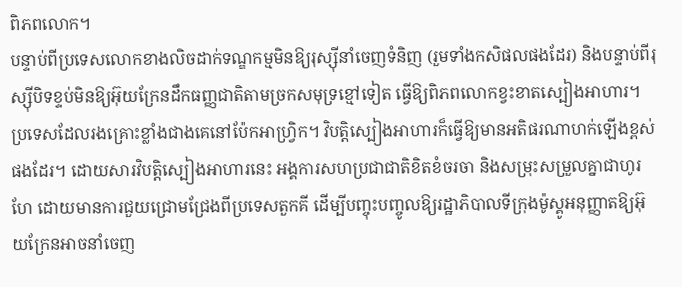ពិភពលោក។
បន្ទាប់ពីប្រទេសលោកខាងលិចដាក់ទណ្ឌកម្មមិនឱ្យរុស្ស៊ីនាំចេញទំនិញ (រួមទាំងកសិផលផងដែរ) និងបន្ទាប់ពីរុស្ស៊ីបិទខ្ទប់មិនឱ្យអ៊ុយក្រែនដឹកធញ្ញជាតិតាមច្រកសមុទ្រខ្មៅទៀត ធ្វើឱ្យពិភពលោកខ្វះខាតស្បៀងអាហារ។ ប្រទេសដែលរងគ្រោះខ្លាំងជាងគេនៅប៉ែកអាហ្វ្រិក។ វិបត្តិស្បៀងអាហារក៏ធ្វើឱ្យមានអតិផរណាហក់ឡើងខ្ពស់ផងដែរ។ ដោយសារវិបត្តិស្បៀងអាហារនេះ អង្គការសហប្រជាជាតិខិតខំចរចា និងសម្រុះសម្រួលគ្នាជាហូរហែ ដោយមានការជួយជ្រោមជ្រែងពីប្រទេសតួកគី ដើម្បីបញ្ចុះបញ្ចូលឱ្យរដ្ឋាភិបាលទីក្រុងម៉ូស្គូអនុញ្ញាតឱ្យអ៊ុយក្រែនអាចនាំចេញ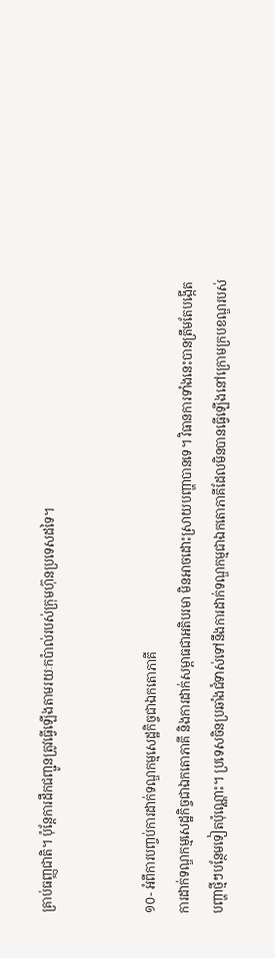គ្រាប់ធញ្ញជាតិ។ ប៉ុន្តែការដឹកជញ្ជូនត្រូវធ្វើឡើងតាមរយៈកប៉ាល់របស់ក្រុមហ៊ុនប្រទេសដទៃ។


១០- អំពីការបញ្ចប់ការដាក់ទណ្ឌកម្មសេដ្ឋកិច្ចជាឯកតោភាគី
ការដាក់ទណ្ឌកម្មសេដ្ឋកិច្ចជាឯកតោភាគី និងការដាក់សម្ពាធជាអតិបរមា មិនអាចដោះស្រាយបញ្ហាបានទេ។ វិធានការទាំងនេះបានត្រឹមតែបង្កើតបញ្ហាថ្មីៗបន្ថែមទៀតប៉ុណ្ណោះ។ ប្រទេសចិនប្រឆាំងជំទាស់ទៅនឹងការដាក់ទណ្ឌកម្មជាឯកតោភាគីដែលមិនបានធ្វើឡើងនៅក្រោមក្របខណ្ឌរបស់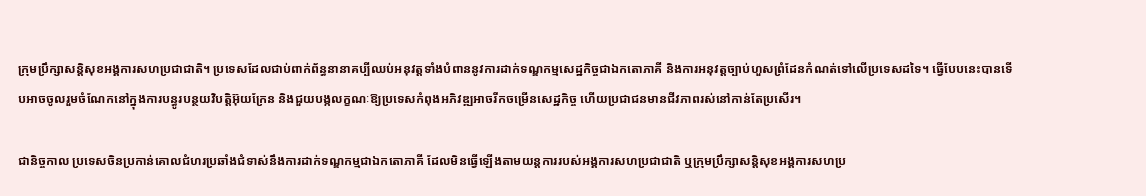ក្រុមប្រឹក្សាសន្តិសុខអង្គការសហប្រជាជាតិ។ ប្រទេសដែលជាប់ពាក់ព័ន្ធនានាគប្បីឈប់អនុវត្តទាំងបំពាននូវការដាក់ទណ្ឌកម្មសេដ្ឋកិច្ចជាឯកតោភាគី និងការអនុវត្តច្បាប់ហួសព្រំដែនកំណត់ទៅលើប្រទេសដទៃ។ ធ្វើបែបនេះបានទើបអាចចូលរួមចំណែកនៅក្នុងការបន្ធូរបន្ថយវិបត្តិអ៊ុយក្រែន និងជួយបង្កលក្ខណៈឱ្យប្រទេសកំពុងអភិវឌ្ឍអាចរីកចម្រើនសេដ្ឋកិច្ច ហើយប្រជាជនមានជីវភាពរស់នៅកាន់តែប្រសើរ។

ជានិច្ចកាល ប្រទេសចិនប្រកាន់គោលជំហរប្រឆាំងជំទាស់នឹងការដាក់ទណ្ឌកម្មជាឯកតោភាគី ដែលមិនធ្វើឡើងតាមយន្តការរបស់អង្គការសហប្រជាជាតិ ឬក្រុមប្រឹក្សាសន្តិសុខអង្គការសហប្រ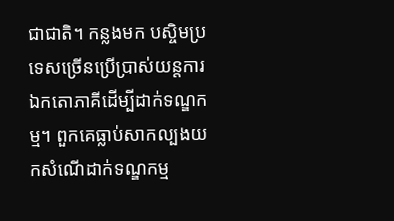ជាជាតិ។ កន្លងមក បស្ចិមប្រទេសច្រើនប្រើប្រាស់យន្តការឯកតោភាគីដើម្បីដាក់ទណ្ឌកម្ម។ ពួកគេធ្លាប់សាកល្បងយកសំណើដាក់ទណ្ឌកម្ម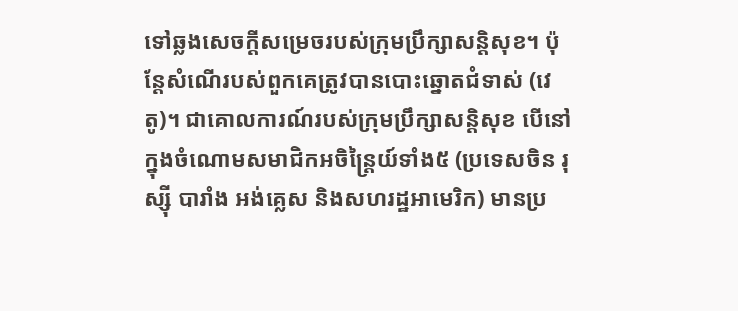ទៅឆ្លងសេចក្ដីសម្រេចរបស់ក្រុមប្រឹក្សាសន្តិសុខ។ ប៉ុន្តែសំណើរបស់ពួកគេត្រូវបានបោះឆ្នោតជំទាស់ (វេតូ)។ ជាគោលការណ៍របស់ក្រុមប្រឹក្សាសន្តិសុខ បើនៅក្នុងចំណោមសមាជិកអចិន្ត្រៃយ៍ទាំង៥ (ប្រទេសចិន រុស្ស៊ី បារាំង អង់គ្លេស និងសហរដ្ឋអាមេរិក) មានប្រ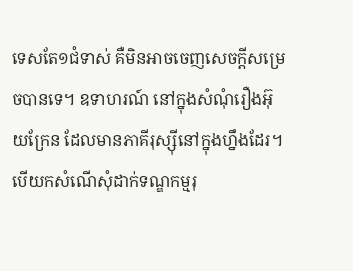ទេសតែ១ជំទាស់ គឺមិនអាចចេញសេចក្ដីសម្រេចបានទេ។ ឧទាហរណ៍ នៅក្នុងសំណុំរឿងអ៊ុយក្រែន ដែលមានភាគីរុស្ស៊ីនៅក្នុងហ្នឹងដែរ។ បើយកសំណើសុំដាក់ទណ្ឌកម្មរុ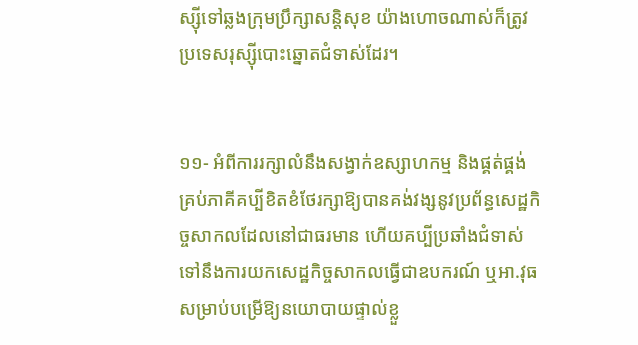ស្ស៊ីទៅឆ្លងក្រុមប្រឹក្សាសន្តិសុខ យ៉ាងហោចណាស់ក៏ត្រូវប្រទេសរុស្ស៊ីបោះឆ្នោតជំទាស់ដែរ។


១១- អំពីការរក្សាលំនឹងសង្វាក់ឧស្សាហកម្ម និងផ្គត់ផ្គង់
គ្រប់ភាគីគប្បីខិតខំថែរក្សាឱ្យបានគង់វង្សនូវប្រព័ន្ធសេដ្ឋកិច្ចសាកលដែលនៅជាធរមាន ហើយគប្បីប្រឆាំងជំទាស់ទៅនឹងការយកសេដ្ឋកិច្ចសាកលធ្វើជាឧបករណ៍ ឬអា.វុធសម្រាប់បម្រើឱ្យនយោបាយផ្ទាល់ខ្លួ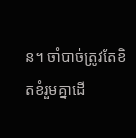ន។ ចាំបាច់ត្រូវតែខិតខំរួមគ្នាដើ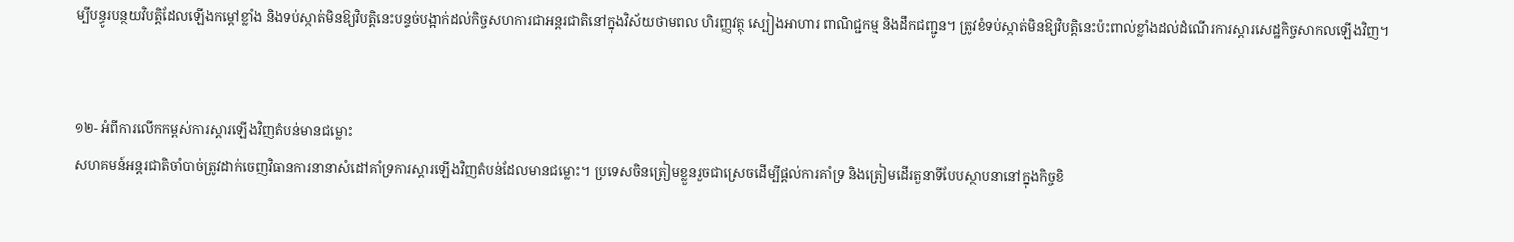ម្បីបន្ធូរបន្ថយវិបត្តិដែលឡើងកម្ដៅខ្លាំង និងទប់ស្កាត់មិនឱ្យវិបត្តិនេះបន្ទច់បង្អាក់ដល់កិច្ចសហការជាអន្តរជាតិនៅក្នុងវិស័យថាមពល ហិរញ្ញវត្ថុ ស្បៀងអាហារ ពាណិជ្ជកម្ម និងដឹកជញ្ជូន។ ត្រូវខំទប់ស្កាត់មិនឱ្យវិបត្តិនេះប៉ះពាល់ខ្លាំងដល់ដំណើរការស្ដារសេដ្ឋកិច្ចសាកលឡើងវិញ។


១២- អំពីការលើកកម្ពស់ការស្ដារឡើងវិញតំបន់មានជម្លោះ
សហគមន៍អន្តរជាតិចាំបាច់ត្រូវដាក់ចេញវិធានការនានាសំដៅគាំទ្រការស្ដារឡើងវិញតំបន់ដែលមានជម្លោះ។ ប្រទេសចិនត្រៀមខ្លួនរួចជាស្រេចដើម្បីផ្ដល់ការគាំទ្រ និងត្រៀមដើរតួនាទីបែបស្ថាបនានៅក្នុងកិច្ចខិ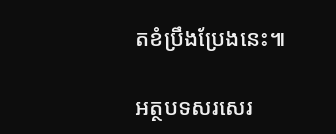តខំប្រឹងប្រែងនេះ៕

អត្ថបទសរសេរ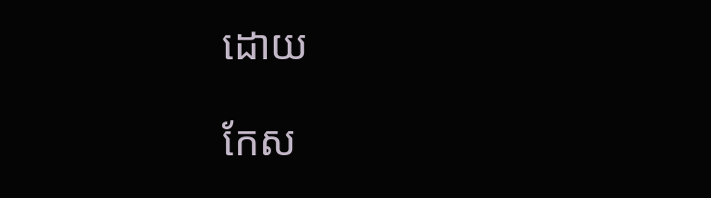ដោយ

កែស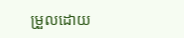ម្រួលដោយ